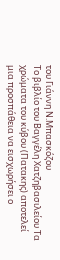του Γιάννη Ν.Μπασκόζου
Το βιβλίο του Βαγγέλη Χατζηβασιλείου Τα χρώματα του κύβου (Πατακης) αποτελεί μια προσπάθεια να εισχωρήσει ο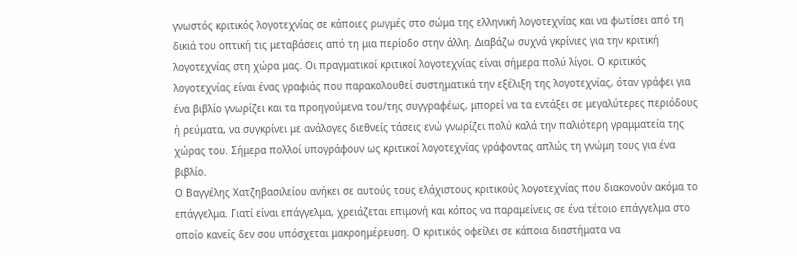γνωστός κριτικός λογοτεχνίας σε κάποιες ρωγμές στο σώμα της ελληνική λογοτεχνίας και να φωτίσει από τη δικιά του οπτική τις μεταβάσεις από τη μια περίοδο στην άλλη. Διαβάζω συχνά γκρίνιες για την κριτική λογοτεχνίας στη χώρα μας. Οι πραγματικοί κριτικοί λογοτεχνίας είναι σήμερα πολύ λίγοι. Ο κριτικός λογοτεχνίας είναι ένας γραφιάς που παρακολουθεί συστηματικά την εξέλιξη της λογοτεχνίας, όταν γράφει για ένα βιβλίο γνωρίζει και τα προηγούμενα του/της συγγραφέως, μπορεί να τα εντάξει σε μεγαλύτερες περιόδους ή ρεύματα, να συγκρίνει με ανάλογες διεθνείς τάσεις ενώ γνωρίζει πολύ καλά την παλιότερη γραμματεία της χώρας του. Σήμερα πολλοί υπογράφουν ως κριτικοί λογοτεχνίας γράφοντας απλώς τη γνώμη τους για ένα βιβλίο.
Ο Βαγγέλης Χατζηβασιλείου ανήκει σε αυτούς τους ελάχιστους κριτικούς λογοτεχνίας που διακονούν ακόμα το επάγγελμα. Γιατί είναι επάγγελμα, χρειάζεται επιμονή και κόπος να παραμείνεις σε ένα τέτοιο επάγγελμα στο οποίο κανείς δεν σου υπόσχεται μακροημέρευση. Ο κριτικός οφείλει σε κάποια διαστήματα να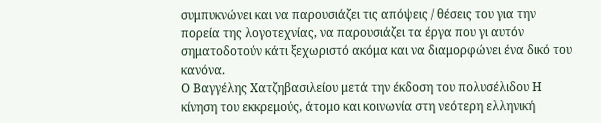συμπυκνώνει και να παρουσιάζει τις απόψεις / θέσεις του για την πορεία της λογοτεχνίας, να παρουσιάζει τα έργα που γι αυτόν σηματοδοτούν κάτι ξεχωριστό ακόμα και να διαμορφώνει ένα δικό του κανόνα.
Ο Βαγγέλης Χατζηβασιλείου μετά την έκδοση του πολυσέλιδου Η κίνηση του εκκρεμούς, άτομο και κοινωνία στη νεότερη ελληνική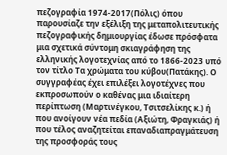πεζογραφία 1974-2017(Πόλις) όπου παρουσίαζε την εξέλιξη της μεταπολιτευτικής πεζογραφικής δημιουργίας έδωσε πρόσφατα μια σχετικά σύντομη σκιαγράφηση της ελληνικής λογοτεχνίας από το 1866-2023 υπό τον τίτλο Τα χρώματα του κύβου(Πατάκης). Ο συγγραφέας έχει επιλέξει λογοτέχνες που εκπροσωπούν ο καθένας μια ιδιαίτερη περίπτωση (Μαρτινέγκου, Τσιτσελίκης κ.) ή που ανοίγουν νέα πεδία (Αξιώτη, Φραγκιάς) ή που τέλος αναζητείται επαναδιαπραγμάτευση της προσφοράς τους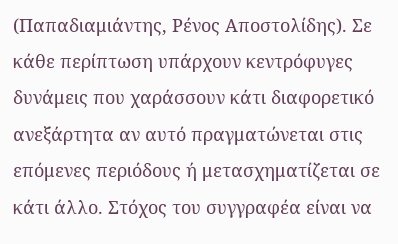(Παπαδιαμιάντης, Ρένος Αποστολίδης). Σε κάθε περίπτωση υπάρχουν κεντρόφυγες δυνάμεις που χαράσσουν κάτι διαφορετικό ανεξάρτητα αν αυτό πραγματώνεται στις επόμενες περιόδους ή μετασχηματίζεται σε κάτι άλλο. Στόχος του συγγραφέα είναι να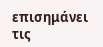επισημάνει τις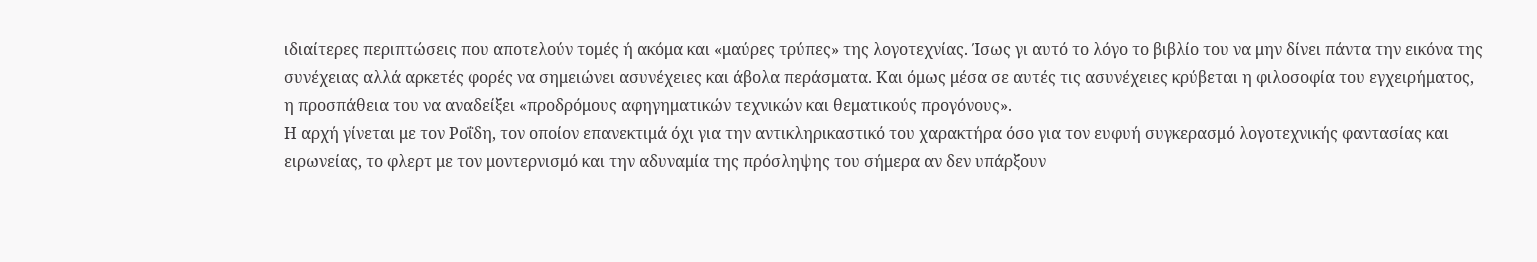ιδιαίτερες περιπτώσεις που αποτελούν τομές ή ακόμα και «μαύρες τρύπες» της λογοτεχνίας. Ίσως γι αυτό το λόγο το βιβλίο του να μην δίνει πάντα την εικόνα της συνέχειας αλλά αρκετές φορές να σημειώνει ασυνέχειες και άβολα περάσματα. Και όμως μέσα σε αυτές τις ασυνέχειες κρύβεται η φιλοσοφία του εγχειρήματος, η προσπάθεια του να αναδείξει «προδρόμους αφηγηματικών τεχνικών και θεματικούς προγόνους».
Η αρχή γίνεται με τον Ροΐδη, τον οποίον επανεκτιμά όχι για την αντικληρικαστικό του χαρακτήρα όσο για τον ευφυή συγκερασμό λογοτεχνικής φαντασίας και ειρωνείας, το φλερτ με τον μοντερνισμό και την αδυναμία της πρόσληψης του σήμερα αν δεν υπάρξουν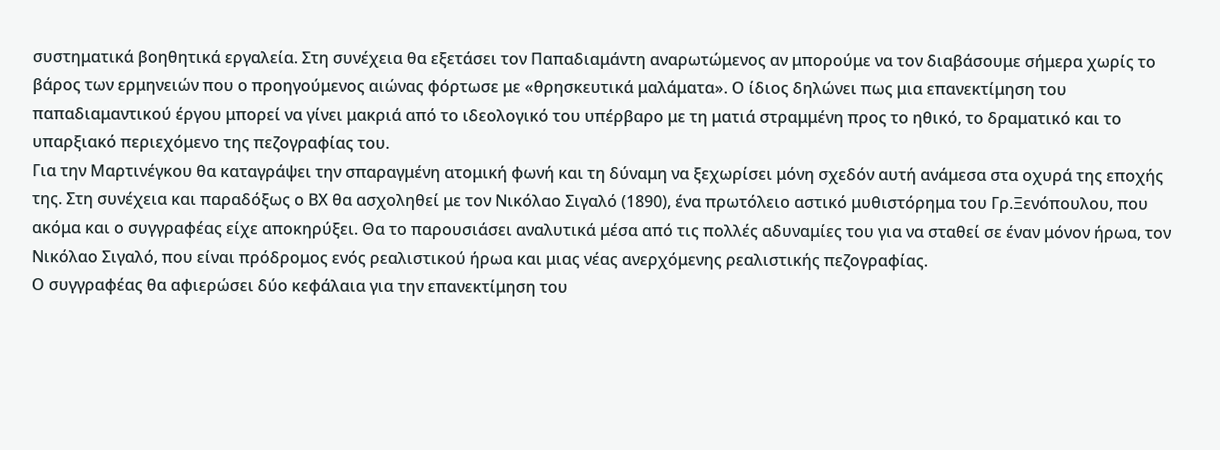συστηματικά βοηθητικά εργαλεία. Στη συνέχεια θα εξετάσει τον Παπαδιαμάντη αναρωτώμενος αν μπορούμε να τον διαβάσουμε σήμερα χωρίς το βάρος των ερμηνειών που ο προηγούμενος αιώνας φόρτωσε με «θρησκευτικά μαλάματα». Ο ίδιος δηλώνει πως μια επανεκτίμηση του παπαδιαμαντικού έργου μπορεί να γίνει μακριά από το ιδεολογικό του υπέρβαρο με τη ματιά στραμμένη προς το ηθικό, το δραματικό και το υπαρξιακό περιεχόμενο της πεζογραφίας του.
Για την Μαρτινέγκου θα καταγράψει την σπαραγμένη ατομική φωνή και τη δύναμη να ξεχωρίσει μόνη σχεδόν αυτή ανάμεσα στα οχυρά της εποχής της. Στη συνέχεια και παραδόξως ο ΒΧ θα ασχοληθεί με τον Νικόλαο Σιγαλό (1890), ένα πρωτόλειο αστικό μυθιστόρημα του Γρ.Ξενόπουλου, που ακόμα και ο συγγραφέας είχε αποκηρύξει. Θα το παρουσιάσει αναλυτικά μέσα από τις πολλές αδυναμίες του για να σταθεί σε έναν μόνον ήρωα, τον Νικόλαο Σιγαλό, που είναι πρόδρομος ενός ρεαλιστικού ήρωα και μιας νέας ανερχόμενης ρεαλιστικής πεζογραφίας.
Ο συγγραφέας θα αφιερώσει δύο κεφάλαια για την επανεκτίμηση του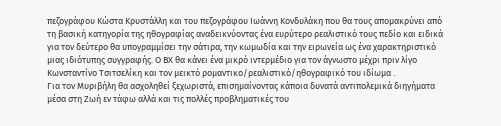πεζογράφου Κώστα Κρυστάλλη και του πεζογράφου Ιωάννη Κονδυλάκη που θα τους απομακρύνει από τη βασική κατηγορία της ηθογραφίας αναδεικνύοντας ένα ευρύτερο ρεαλιστικό τους πεδίο και ειδικά για τον δεύτερο θα υπογραμμίσει την σάτιρα, την κωμωδία και την ειρωνεία ως ένα χαρακτηριστικό μιας ιδιότυπης συγγραφής. Ο ΒΧ θα κάνει ένα μικρό ιντερμέδιο για τον άγνωστο μέχρι πριν λίγο Κωνσταντίνο Τσιτσελίκη και τον μεικτό ρομαντικο/ρεαλιστικό/ηθογραφικό του ιδίωμα .
Για τον Μυριβήλη θα ασχοληθεί ξεχωριστά, επισημαίνοντας κάποια δυνατά αντιπολεμικά διηγήματα μέσα στη Ζωή εν τάφω αλλά και τις πολλές προβληματικές του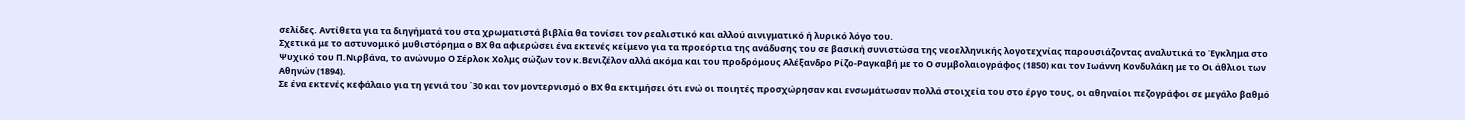σελίδες. Αντίθετα για τα διηγήματά του στα χρωματιστά βιβλία θα τονίσει τον ρεαλιστικό και αλλού αινιγματικό ή λυρικό λόγο του.
Σχετικά με το αστυνομικό μυθιστόρημα ο ΒΧ θα αφιερώσει ένα εκτενές κείμενο για τα προεόρτια της ανάδυσης του σε βασική συνιστώσα της νεοελληνικής λογοτεχνίας παρουσιάζοντας αναλυτικά το Έγκλημα στο Ψυχικό του Π.Νιρβάνα, το ανώνυμο Ο Σέρλοκ Χολμς σώζων τον κ.Βενιζέλον αλλά ακόμα και του προδρόμους Αλέξανδρο Ρίζο-Ραγκαβή με το Ο συμβολαιογράφος (1850) και τον Ιωάννη Κονδυλάκη με το Οι άθλιοι των Αθηνών (1894).
Σε ένα εκτενές κεφάλαιο για τη γενιά του ΄30 και τον μοντερνισμό ο ΒΧ θα εκτιμήσει ότι ενώ οι ποιητές προσχώρησαν και ενσωμάτωσαν πολλά στοιχεία του στο έργο τους, οι αθηναίοι πεζογράφοι σε μεγάλο βαθμό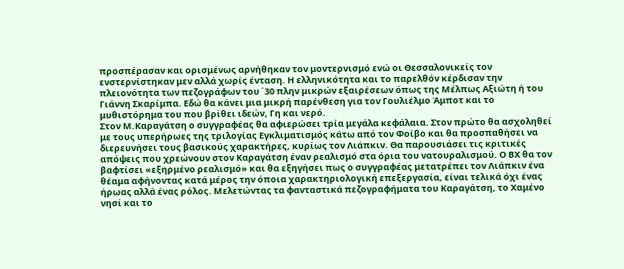προσπέρασαν και ορισμένως αρνήθηκαν τον μοντερνισμό ενώ οι Θεσσαλονικείς τον ενστερνίστηκαν μεν αλλά χωρίς ένταση. Η ελληνικότητα και το παρελθόν κέρδισαν την πλειονότητα των πεζογράφων του ΄30 πλην μικρών εξαιρέσεων όπως της Μέλπως Αξιώτη ή του Γιάννη Σκαρίμπα. Εδώ θα κάνει μια μικρή παρένθεση για τον Γουλιέλμο Άμποτ και το μυθιστόρημα του που βρίθει ιδεών, Γη και νερό.
Στον Μ.Καραγάτση ο συγγραφέας θα αφιερώσει τρία μεγάλα κεφάλαια. Στον πρώτο θα ασχοληθεί με τους υπερήρωες της τριλογίας Εγκλιματισμός κάτω από τον Φοίβο και θα προσπαθήσει να διερευνήσει τους βασικούς χαρακτήρες, κυρίως τον Λιάπκιν. Θα παρουσιάσει τις κριτικές απόψεις που χρεώνουν στον Καραγάτση έναν ρεαλισμό στα όρια του νατουραλισμού. Ο ΒΧ θα τον βαφτίσει «εξηρμένο ρεαλισμό» και θα εξηγήσει πως ο συγγραφέας μετατρέπει τον Λιάπκιν ένα θέαμα αφήνοντας κατά μέρος την όποια χαρακτηριολογική επεξεργασία, είναι τελικά όχι ένας ήρωας αλλά ένας ρόλος. Μελετώντας τα φανταστικά πεζογραφήματα του Καραγάτση, το Χαμένο νησί και το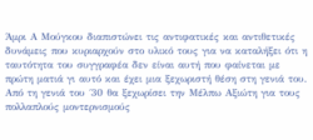Άμρι Α Μούγκου διαπιστώνει τις αντιφατικές και αντιθετικές δυνάμεις που κυριαρχούν στο υλικό τους για να καταλήξει ότι η ταυτότητα του συγγραφέα δεν είναι αυτή που φαίνεται με πρώτη ματιά γι αυτό και έχει μια ξεχωριστή θέση στη γενιά του.
Από τη γενιά του ΄30 θα ξεχωρίσει την Μέλπω Αξιώτη για τους πολλαπλούς μοντερνισμούς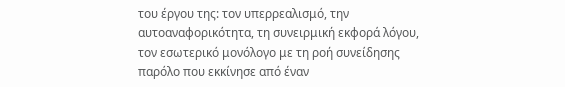του έργου της: τον υπερρεαλισμό, την αυτοαναφορικότητα, τη συνειρμική εκφορά λόγου, τον εσωτερικό μονόλογο με τη ροή συνείδησης παρόλο που εκκίνησε από έναν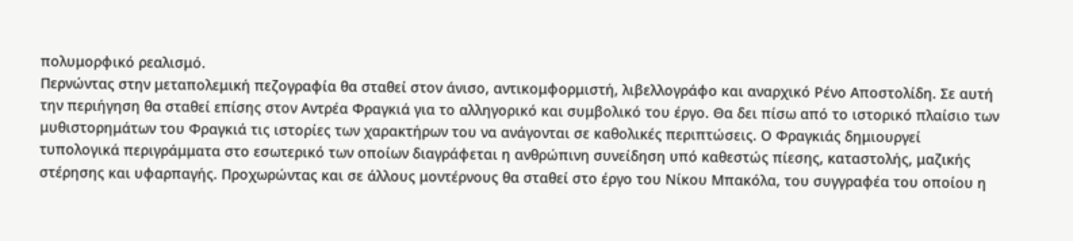πολυμορφικό ρεαλισμό.
Περνώντας στην μεταπολεμική πεζογραφία θα σταθεί στον άνισο, αντικομφορμιστή, λιβελλογράφο και αναρχικό Ρένο Αποστολίδη. Σε αυτή την περιήγηση θα σταθεί επίσης στον Αντρέα Φραγκιά για το αλληγορικό και συμβολικό του έργο. Θα δει πίσω από το ιστορικό πλαίσιο των μυθιστορημάτων του Φραγκιά τις ιστορίες των χαρακτήρων του να ανάγονται σε καθολικές περιπτώσεις. Ο Φραγκιάς δημιουργεί τυπολογικά περιγράμματα στο εσωτερικό των οποίων διαγράφεται η ανθρώπινη συνείδηση υπό καθεστώς πίεσης, καταστολής, μαζικής στέρησης και υφαρπαγής. Προχωρώντας και σε άλλους μοντέρνους θα σταθεί στο έργο του Νίκου Μπακόλα, του συγγραφέα του οποίου η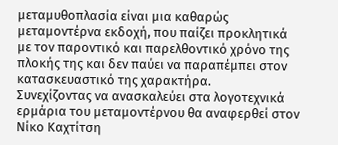μεταμυθοπλασία είναι μια καθαρώς μεταμοντέρνα εκδοχή, που παίζει προκλητικά με τον παροντικό και παρελθοντικό χρόνο της πλοκής της και δεν παύει να παραπέμπει στον κατασκευαστικό της χαρακτήρα.
Συνεχίζοντας να ανασκαλεύει στα λογοτεχνικά ερμάρια του μεταμοντέρνου θα αναφερθεί στον Νίκο Καχτίτση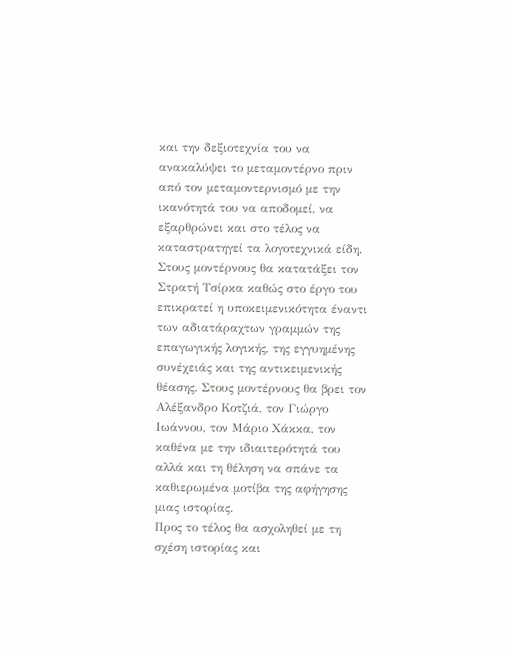και την δεξιοτεχνία του να ανακαλύψει το μεταμοντέρνο πριν από τον μεταμοντερνισμό με την ικανότητά του να αποδομεί, να εξαρθρώνει και στο τέλος να καταστρατηγεί τα λογοτεχνικά είδη.
Στους μοντέρνους θα κατατάξει τον Στρατή Τσίρκα καθώς στο έργο του επικρατεί η υποκειμενικότητα έναντι των αδιατάραχτων γραμμών της επαγωγικής λογικής, της εγγυημένης συνέχειάς και της αντικειμενικής θέασης. Στους μοντέρνους θα βρει τον Αλέξανδρο Κοτζιά, τον Γιώργο Ιωάννου, τον Μάριο Χάκκα, τον καθένα με την ιδιαιτερότητά του αλλά και τη θέληση να σπάνε τα καθιερωμένα μοτίβα της αφήγησης μιας ιστορίας.
Προς το τέλος θα ασχοληθεί με τη σχέση ιστορίας και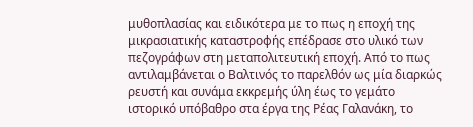μυθοπλασίας και ειδικότερα με το πως η εποχή της μικρασιατικής καταστροφής επέδρασε στο υλικό των πεζογράφων στη μεταπολιτευτική εποχή. Από το πως αντιλαμβάνεται ο Βαλτινός το παρελθόν ως μία διαρκώς ρευστή και συνάμα εκκρεμής ύλη έως το γεμάτο ιστορικό υπόβαθρο στα έργα της Ρέας Γαλανάκη, το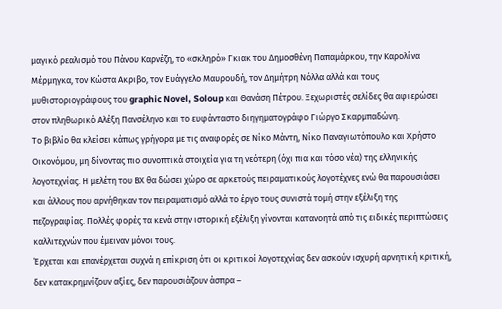μαγικό ρεαλισμό του Πάνου Καρνέζη, το «σκληρό» Γκιακ του Δημοσθένη Παπαμάρκου, την Καρολίνα Μέρμηγκα, τον Κώστα Ακριβο, τον Ευάγγελο Μαυρουδή, τον Δημήτρη Νόλλα αλλά και τους μυθιστοριογράφους του graphic Novel, Soloup και Θανάση Πέτρου. Ξεχωριστές σελίδες θα αφιερώσει στον πληθωρικό Αλέξη Πανσέληνο και το ευφάνταστο διηγηματογράφο Γιώργο Σκαρμπαδώνη.
Το βιβλίο θα κλείσει κάπως γρήγορα με τις αναφορές σε Νίκο Μάντη, Νίκο Παναγιωτόπουλο και Χρήστο Οικονόμου, μη δίνοντας πιο συνοπτικά στοιχεία για τη νεότερη (όχι πια και τόσο νέα) της ελληνικής λογοτεχνίας. Η μελέτη του ΒΧ θα δώσει χώρο σε αρκετούς πειραματικούς λογοτέχνες ενώ θα παρουσιάσει και άλλους που αρνήθηκαν τον πειραματισμό αλλά το έργο τους συνιστά τομή στην εξέλιξη της πεζογραφίας. Πολλές φορές τα κενά στην ιστορική εξέλιξη γίνονται κατανοητά από τις ειδικές περιπτώσεις καλλιτεχνών που έμειναν μόνοι τους.
Έρχεται και επανέρχεται συχνά η επίκριση ότι οι κριτικοί λογοτεχνίας δεν ασκούν ισχυρή αρνητική κριτική, δεν κατακρημνίζουν αξίες, δεν παρουσιάζουν άσπρα –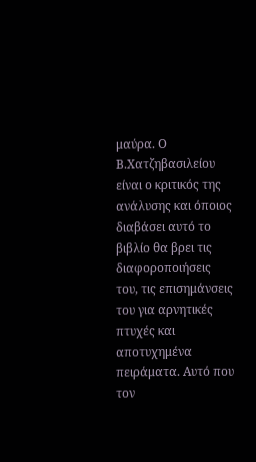μαύρα. Ο Β.Χατζηβασιλείου είναι ο κριτικός της ανάλυσης και όποιος διαβάσει αυτό το βιβλίο θα βρει τις διαφοροποιήσεις του, τις επισημάνσεις του για αρνητικές πτυχές και αποτυχημένα πειράματα. Αυτό που τον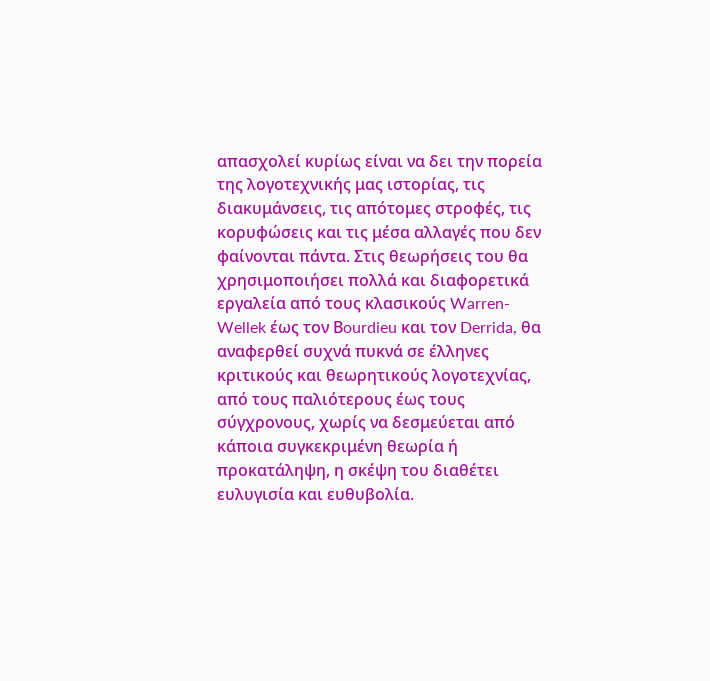απασχολεί κυρίως είναι να δει την πορεία της λογοτεχνικής μας ιστορίας, τις διακυμάνσεις, τις απότομες στροφές, τις κορυφώσεις και τις μέσα αλλαγές που δεν φαίνονται πάντα. Στις θεωρήσεις του θα χρησιμοποιήσει πολλά και διαφορετικά εργαλεία από τους κλασικούς Warren- Wellek έως τον Βourdieu και τον Derrida, θα αναφερθεί συχνά πυκνά σε έλληνες κριτικούς και θεωρητικούς λογοτεχνίας, από τους παλιότερους έως τους σύγχρονους, χωρίς να δεσμεύεται από κάποια συγκεκριμένη θεωρία ή προκατάληψη, η σκέψη του διαθέτει ευλυγισία και ευθυβολία.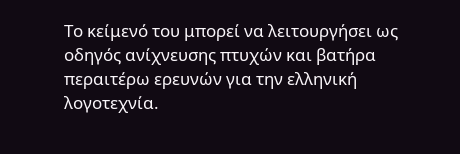Το κείμενό του μπορεί να λειτουργήσει ως οδηγός ανίχνευσης πτυχών και βατήρα περαιτέρω ερευνών για την ελληνική λογοτεχνία.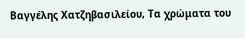Βαγγέλης Χατζηβασιλείου, Τα χρώματα του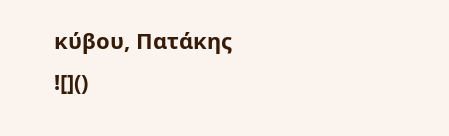κύβου, Πατάκης
![]()